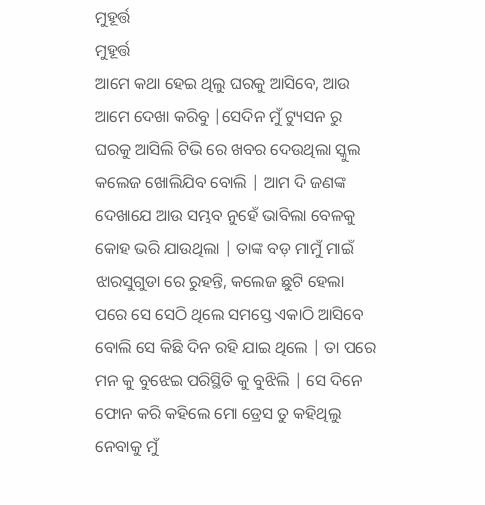ମୁହୂର୍ତ୍ତ
ମୁହୂର୍ତ୍ତ
ଆମେ କଥା ହେଇ ଥିଲୁ ଘରକୁ ଆସିବେ, ଆଉ ଆମେ ଦେଖା କରିବୁ |ସେଦିନ ମୁଁ ଟ୍ୟୁସନ ରୁ ଘରକୁ ଆସିଲି ଟିଭି ରେ ଖବର ଦେଉଥିଲା ସ୍କୁଲ କଲେଜ ଖୋଲିଯିବ ବୋଲି | ଆମ ଦି ଜଣଙ୍କ ଦେଖାଯେ ଆଉ ସମ୍ଭବ ନୁହେଁ ଭାବିଲା ବେଳକୁ କୋହ ଭରି ଯାଉଥିଲା | ତାଙ୍କ ବଡ଼ ମାମୁଁ ମାଇଁ ଝାରସୁଗୁଡା ରେ ରୁହନ୍ତି, କଲେଜ ଛୁଟି ହେଲା ପରେ ସେ ସେଠି ଥିଲେ ସମସ୍ତେ ଏକାଠି ଆସିବେ ବୋଲି ସେ କିଛି ଦିନ ରହି ଯାଇ ଥିଲେ | ତା ପରେ ମନ କୁ ବୁଝେଇ ପରିସ୍ଥିତି କୁ ବୁଝିଲି | ସେ ଦିନେ ଫୋନ କରି କହିଲେ ମୋ ଡ୍ରେସ ତୁ କହିଥିଲୁ ନେବାକୁ ମୁଁ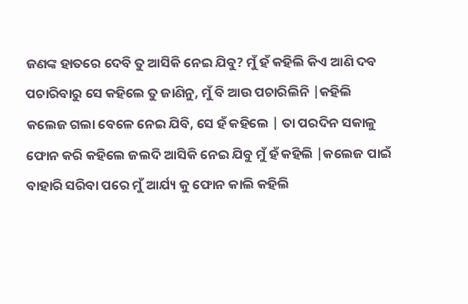ଜଣଙ୍କ ହାତରେ ଦେବି ତୁ ଆସିକି ନେଇ ଯିବୁ? ମୁଁ ହଁ କହିଲି କିଏ ଆଣି ଦବ ପଚାରିବାରୁ ସେ କହିଲେ ତୁ ଜାଣିନୁ, ମୁଁ ବି ଆଉ ପଚାରିଲିନି |କହିଲି କଲେଜ ଗଲା ବେଳେ ନେଇ ଯିବି, ସେ ହଁ କହିଲେ | ତା ପରଦିନ ସକାଳୁ ଫୋନ କରି କହିଲେ ଜଲଦି ଆସିକି ନେଇ ଯିବୁ ମୁଁ ହଁ କହିଲି |କଲେଜ ପାଇଁ ବାହାରି ସରିବା ପରେ ମୁଁ ଆର୍ଯ୍ୟ କୁ ଫୋନ କାଲି କହିଲି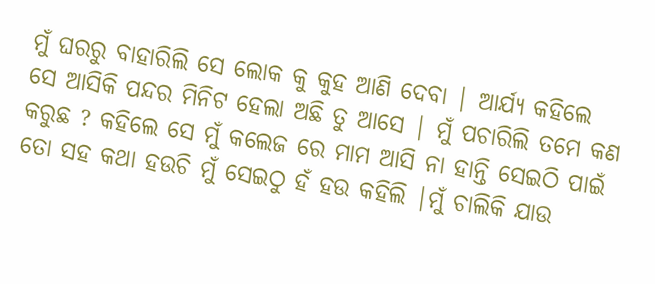ମୁଁ ଘରରୁ ବାହାରିଲି ସେ ଲୋକ କୁ କୁହ ଆଣି ଦେବା | ଆର୍ଯ୍ୟ କହିଲେ ସେ ଆସିକି ପନ୍ଦର ମିନିଟ ହେଲା ଅଛି ତୁ ଆସେ | ମୁଁ ପଚାରିଲି ତମେ କଣ କରୁଛ ? କହିଲେ ସେ ମୁଁ କଲେଜ ରେ ମାମ ଆସି ନା ହାନ୍ତି ସେଇଠି ପାଇଁ ତୋ ସହ କଥା ହଉଚି ମୁଁ ସେଇଠୁ ହଁ ହଉ କହିଲି |ମୁଁ ଚାଲିକି ଯାଉ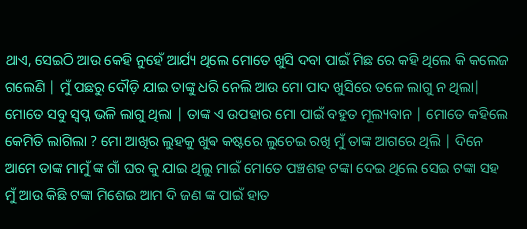ଥାଏ, ସେଇଠି ଆଉ କେହି ନୁହେଁ ଆର୍ଯ୍ୟ ଥିଲେ ମୋତେ ଖୁସି ଦବା ପାଇଁ ମିଛ ରେ କହି ଥିଲେ କି କଲେଜ ଗଲେଣି | ମୁଁ ପଛରୁ ଦୌଡ଼ି ଯାଇ ତାଙ୍କୁ ଧରି ନେଲି ଆଉ ମୋ ପାଦ ଖୁସିରେ ତଳେ ଲାଗୁ ନ ଥିଲା| ମୋତେ ସବୁ ସ୍ୱପ୍ନ ଭଳି ଲାଗୁ ଥିଲା | ତାଙ୍କ ଏ ଉପହାର ମୋ ପାଇଁ ବହୁତ ମୂଲ୍ୟବାନ | ମୋତେ କହିଲେ କେମିତି ଲାଗିଲା ? ମୋ ଆଖିର ଲୁହକୁ ଖୁଵ କଷ୍ଟରେ ଲୁଚେଇ ରଖି ମୁଁ ତାଙ୍କ ଆଗରେ ଥିଲି | ଦିନେ ଆମେ ତାଙ୍କ ମାମୁଁ ଙ୍କ ଗାଁ ଘର କୁ ଯାଇ ଥିଲୁ ମାଇଁ ମୋତେ ପଞ୍ଚଶହ ଟଙ୍କା ଦେଇ ଥିଲେ ସେଇ ଟଙ୍କା ସହ ମୁଁ ଆଉ କିଛି ଟଙ୍କା ମିଶେଇ ଆମ ଦି ଜଣ ଙ୍କ ପାଇଁ ହାତ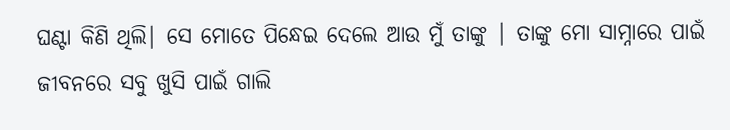ଘଣ୍ଟା କିଣି ଥିଲି| ସେ ମୋତେ ପିନ୍ଧେଇ ଦେଲେ ଆଉ ମୁଁ ତାଙ୍କୁ | ତାଙ୍କୁ ମୋ ସାମ୍ନାରେ ପାଇଁ ଜୀବନରେ ସବୁ ଖୁସି ପାଇଁ ଗାଲି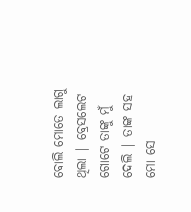ବୋଲି ମୋତେ ଲାଗୁ ଥିଲା | ବ୍ରେସଲେଟ ଗୋଟେ ତାଙ୍କୁ ମୁଁ ଦେଲି | ତାଙ୍କ ସହ ମୋ ସେ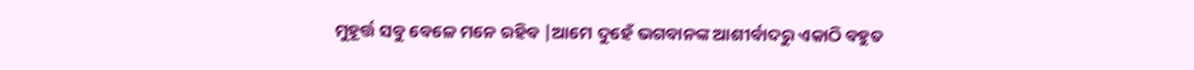ମୁହୂର୍ତ୍ତ ସବୁ ବେଳେ ମନେ ରହିବ |ଆମେ ଦୁହେଁ ଭଗବାନଙ୍କ ଆଶୀର୍ବାଦରୁ ଏକାଠି ବହୁତ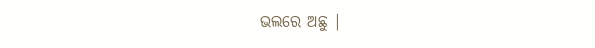ଭଲରେ ଅଛୁ |